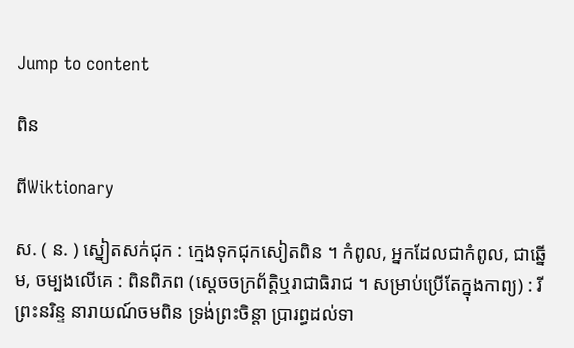Jump to content

ពិន

ពីWiktionary

ស. ( ន. ) ស្នៀតសក់ជុក : ក្មេងទុកជុកសៀតពិន ។ កំពូល, អ្នកដែលជាកំពូល, ជាឆ្នើម, ចម្បងលើគេ : ពិនពិភព (ស្ដេចចក្រព័ត្តិឬរាជាធិរាជ ។ សម្រាប់ប្រើតែក្នុងកាព្យ) : រីព្រះនរិន្ទ នារាយណ៍ចមពិន ទ្រង់ព្រះចិន្តា ប្រារព្ធដល់ទា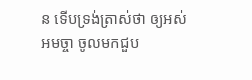ន ទើបទ្រង់ត្រាស់ថា ឲ្យអស់អមច្ចា ចូលមកជួប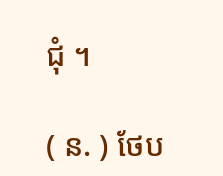ជុំ ។

( ន. ) ថែប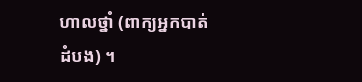ហាលថ្នាំ (ពាក្យអ្នកបាត់ដំបង) ។